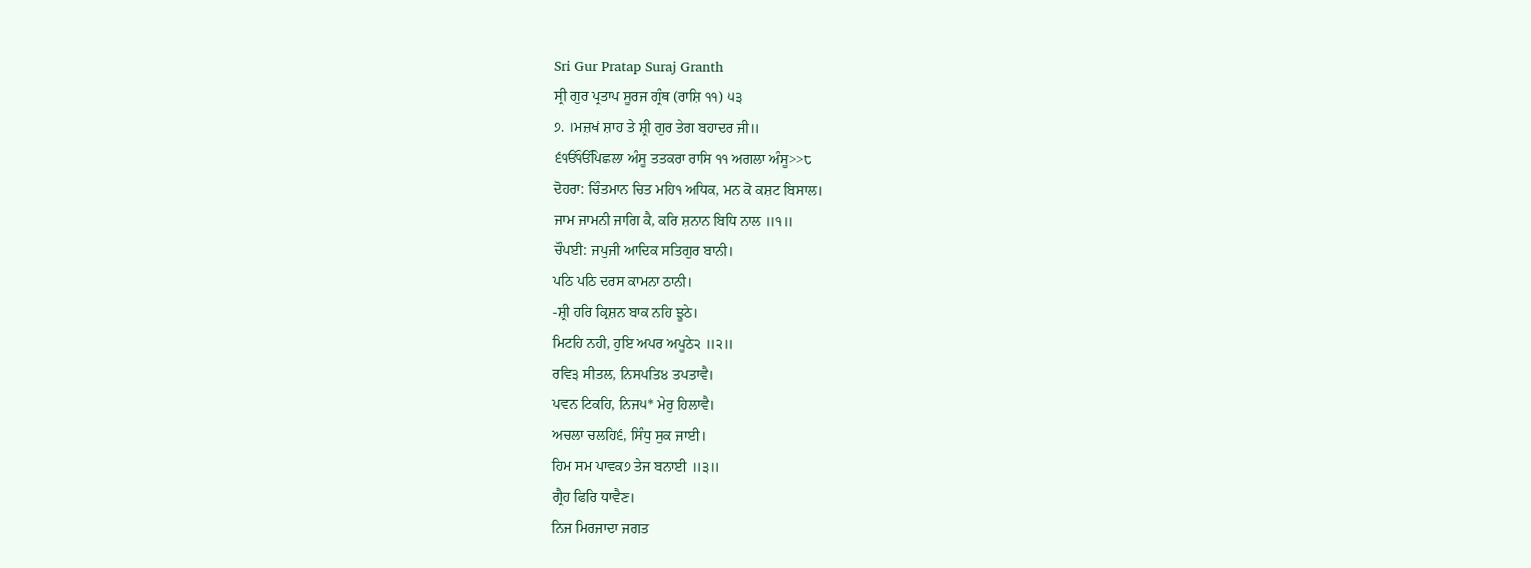Sri Gur Pratap Suraj Granth
ਸ੍ਰੀ ਗੁਰ ਪ੍ਰਤਾਪ ਸੂਰਜ ਗ੍ਰੰਥ (ਰਾਸ਼ਿ ੧੧) ੫੩
੭. ।ਮਜ਼ਖਂ ਸ਼ਾਹ ਤੇ ਸ਼੍ਰੀ ਗੁਰ ਤੇਗ ਬਹਾਦਰ ਜੀ॥
੬ੴੴਪਿਛਲਾ ਅੰਸੂ ਤਤਕਰਾ ਰਾਸਿ ੧੧ ਅਗਲਾ ਅੰਸੂ>>੮
ਦੋਹਰਾ: ਚਿੰਤਮਾਨ ਚਿਤ ਮਹਿ੧ ਅਧਿਕ, ਮਨ ਕੋ ਕਸ਼ਟ ਬਿਸਾਲ।
ਜਾਮ ਜਾਮਨੀ ਜਾਗਿ ਕੈ, ਕਰਿ ਸ਼ਨਾਨ ਬਿਧਿ ਨਾਲ ॥੧॥
ਚੌਪਈ: ਜਪੁਜੀ ਆਦਿਕ ਸਤਿਗੁਰ ਬਾਨੀ।
ਪਠਿ ਪਠਿ ਦਰਸ ਕਾਮਨਾ ਠਾਨੀ।
-ਸ਼੍ਰੀ ਹਰਿ ਕ੍ਰਿਸ਼ਨ ਬਾਕ ਨਹਿ ਝੂਠੇ।
ਮਿਟਹਿ ਨਹੀ, ਹੁਇ ਅਪਰ ਅਪੂਠੇ੨ ॥੨॥
ਰਵਿ੩ ਸੀਤਲ, ਨਿਸਪਤਿ੪ ਤਪਤਾਵੈ।
ਪਵਨ ਟਿਕਹਿ, ਨਿਜ੫* ਮੇਰੁ ਹਿਲਾਵੈ।
ਅਚਲਾ ਚਲਹਿ੬, ਸਿੰਧੁ ਸੁਕ ਜਾਈ।
ਹਿਮ ਸਮ ਪਾਵਕ੭ ਤੇਜ ਬਨਾਈ ॥੩॥
ਗ੍ਰੈਹ ਫਿਰਿ ਧਾਵੈਣ।
ਨਿਜ ਮਿਰਜਾਦਾ ਜਗਤ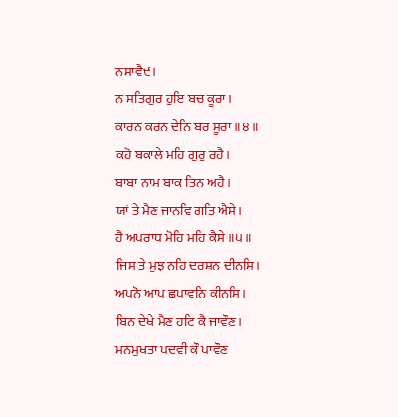ਨਸਾਵੈ੯।
ਨ ਸਤਿਗੁਰ ਹੁਇ ਬਚ ਕੂਰਾ।
ਕਾਰਨ ਕਰਨ ਦੇਨਿ ਬਰ ਸੂਰਾ ॥੪॥
ਕਹੋ ਬਕਾਲੇ ਮਹਿ ਗੁਰੁ ਰਹੈ।
ਬਾਬਾ ਨਾਮ ਬਾਕ ਤਿਨ ਅਹੈ।
ਯਾਂ ਤੇ ਮੈਣ ਜਾਨਵਿ ਗਤਿ ਐਸੇ।
ਹੈ ਅਪਰਾਧ ਮੋਹਿ ਮਹਿ ਕੈਸੇ ॥੫॥
ਜਿਸ ਤੇ ਮੁਝ ਨਹਿ ਦਰਸ਼ਨ ਦੀਨਸਿ।
ਅਪਨੋ ਆਪ ਛਪਾਵਨਿ ਕੀਨਸਿ।
ਬਿਨ ਦੇਖੇ ਮੈਣ ਹਟਿ ਕੈ ਜਾਵੌਣ।
ਮਨਮੁਖਤਾ ਪਦਵੀ ਕੌ ਪਾਵੌਣ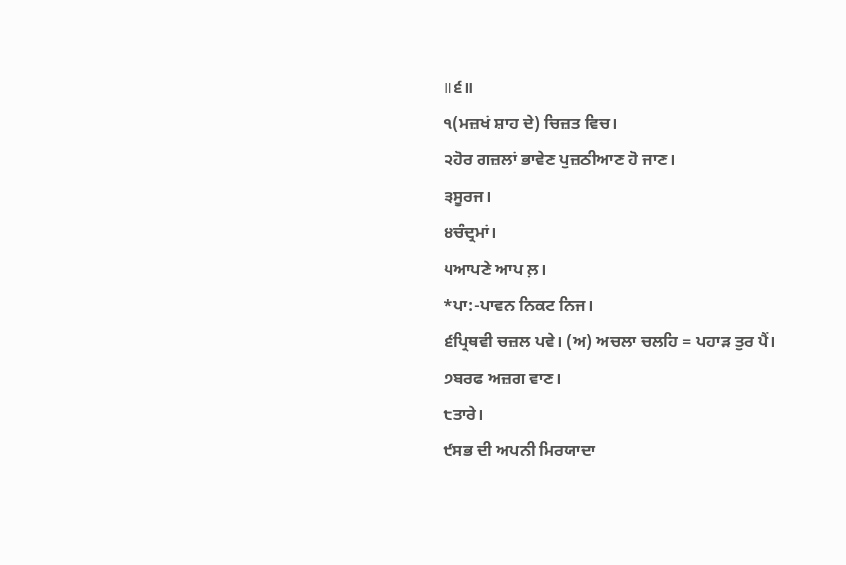॥੬॥
੧(ਮਜ਼ਖਂ ਸ਼ਾਹ ਦੇ) ਚਿਜ਼ਤ ਵਿਚ।
੨ਹੋਰ ਗਜ਼ਲਾਂ ਭਾਵੇਣ ਪੁਜ਼ਠੀਆਣ ਹੋ ਜਾਣ।
੩ਸੂਰਜ।
੪ਚੰਦ੍ਰਮਾਂ।
੫ਆਪਣੇ ਆਪ ਲ਼।
*ਪਾ:-ਪਾਵਨ ਨਿਕਟ ਨਿਜ।
੬ਪ੍ਰਿਥਵੀ ਚਜ਼ਲ ਪਵੇ। (ਅ) ਅਚਲਾ ਚਲਹਿ = ਪਹਾੜ ਤੁਰ ਪੈਂ।
੭ਬਰਫ ਅਜ਼ਗ ਵਾਣ।
੮ਤਾਰੇ।
੯ਸਭ ਦੀ ਅਪਨੀ ਮਿਰਯਾਦਾ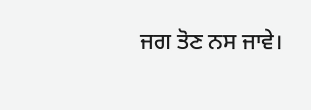ਜਗ ਤੋਣ ਨਸ ਜਾਵੇ।